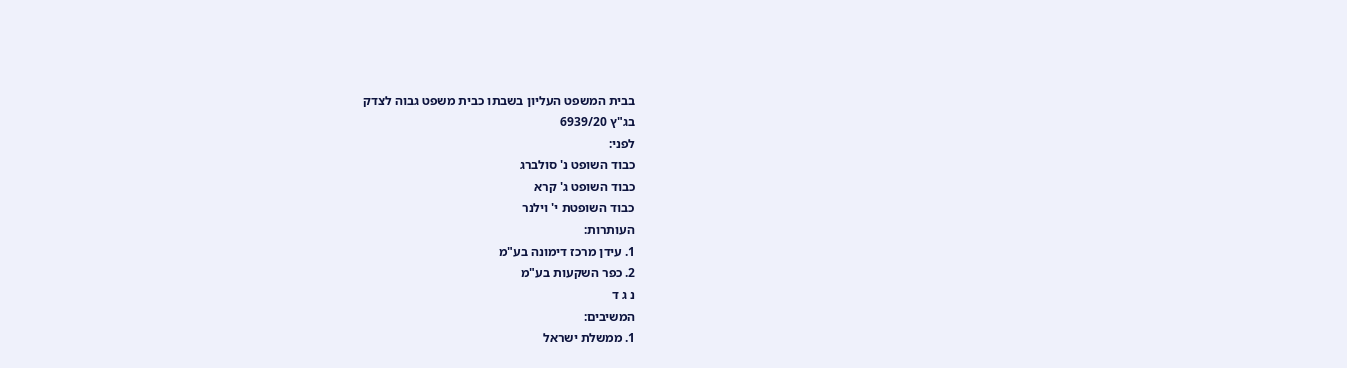בבית המשפט העליון בשבתו כבית משפט גבוה לצדק
בג"ץ 6939/20
לפני:
כבוד השופט נ' סולברג
כבוד השופט ג' קרא
כבוד השופטת י' וילנר
העותרות:
1. עידן מרכז דימונה בע"מ
2. כפר השקעות בע"מ
נ ג ד
המשיבים:
1. ממשלת ישראל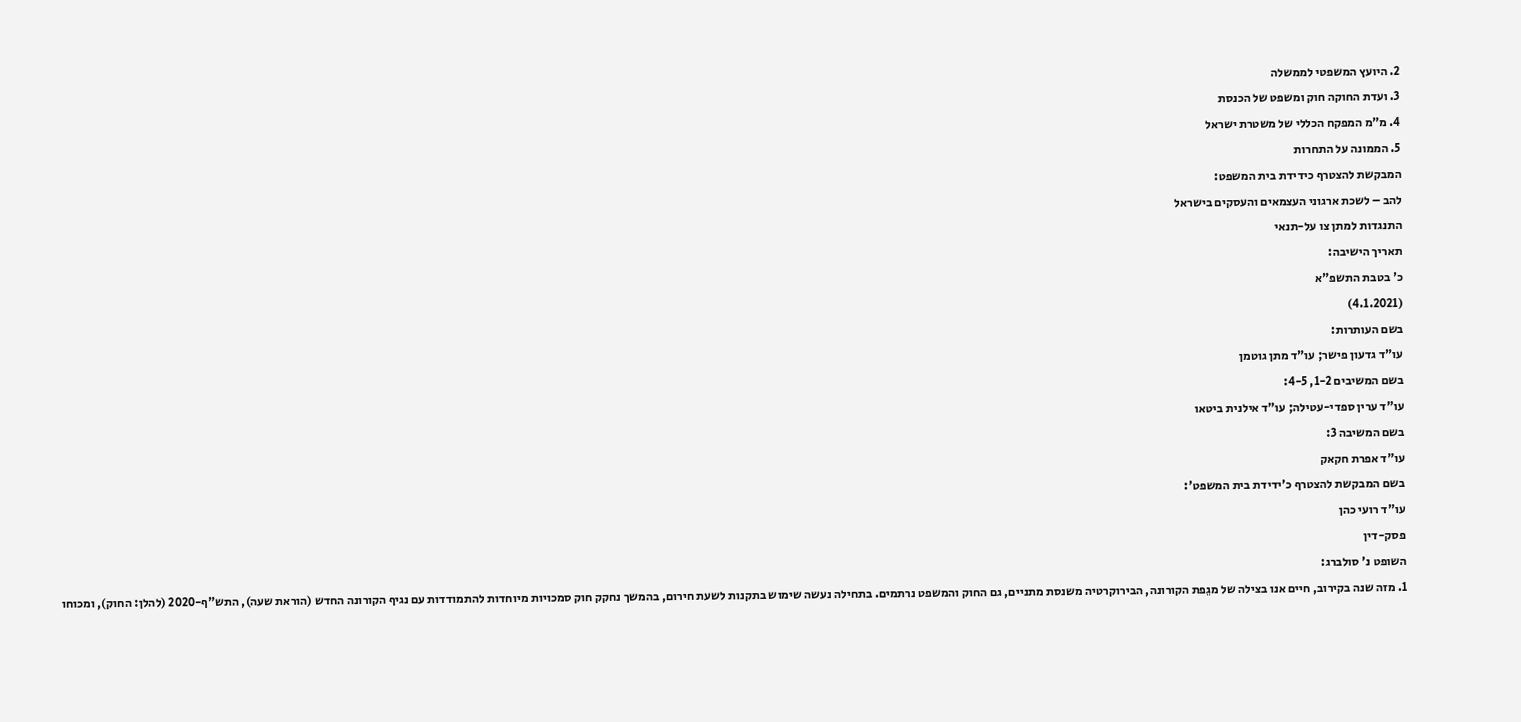2. היועץ המשפטי לממשלה
3. ועדת החוקה חוק ומשפט של הכנסת
4. מ"מ המפקח הכללי של משטרת ישראל
5. הממונה על התחרות
המבקשת להצטרף כידידת בית המשפט:
להב – לשכת ארגוני העצמאים והעסקים בישראל
התנגדות למתן צו על-תנאי
תאריך הישיבה:
כ' בטבת התשפ"א
(4.1.2021)
בשם העותרות:
עו"ד גדעון פישר; עו"ד מתן גוטמן
בשם המשיבים 1-2, 4-5:
עו"ד ערין ספדי-עטילה; עו"ד אילנית ביטאו
בשם המשיבה 3:
עו"ד אפרת חקאק
בשם המבקשת להצטרף כ'ידידת בית המשפט':
עו"ד רועי כהן
פסק-דין
השופט נ' סולברג:
1. מזה שנה בקירוב, חיים אנו בצילה של מגֵפת הקורונה, הבירוקרטיה משנסת מתניים, גם החוק והמשפט נרתמים. בתחילה נעשה שימוש בתקנות לשעת חירום, בהמשך נחקק חוק סמכויות מיוחדות להתמודדות עם נגיף הקורונה החדש (הוראת שעה), התש"ף-2020 (להלן: החוק), ומכוחו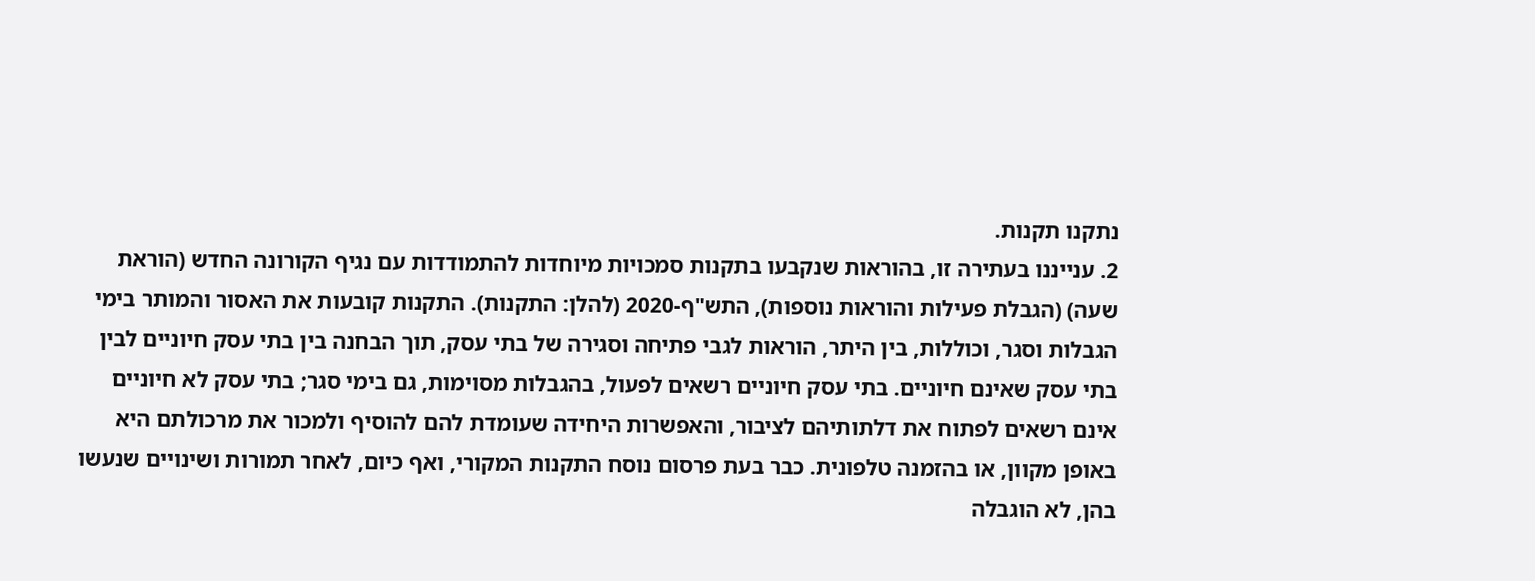נתקנו תקנות.
2. ענייננו בעתירה זו, בהוראות שנקבעו בתקנות סמכויות מיוחדות להתמודדות עם נגיף הקורונה החדש (הוראת שעה) (הגבלת פעילות והוראות נוספות), התש"ף-2020 (להלן: התקנות). התקנות קובעות את האסור והמותר בימי הגבלות וסגר, וכוללות, בין היתר, הוראות לגבי פתיחה וסגירה של בתי עסק, תוך הבחנה בין בתי עסק חיוניים לבין בתי עסק שאינם חיוניים. בתי עסק חיוניים רשאים לפעול, בהגבלות מסוימות, גם בימי סגר; בתי עסק לא חיוניים אינם רשאים לפתוח את דלתותיהם לציבור, והאפשרות היחידה שעומדת להם להוסיף ולמכור את מרכולתם היא באופן מקוון, או בהזמנה טלפונית. כבר בעת פרסום נוסח התקנות המקורי, ואף כיום, לאחר תמורות ושינויים שנעשו בהן, לא הוגבלה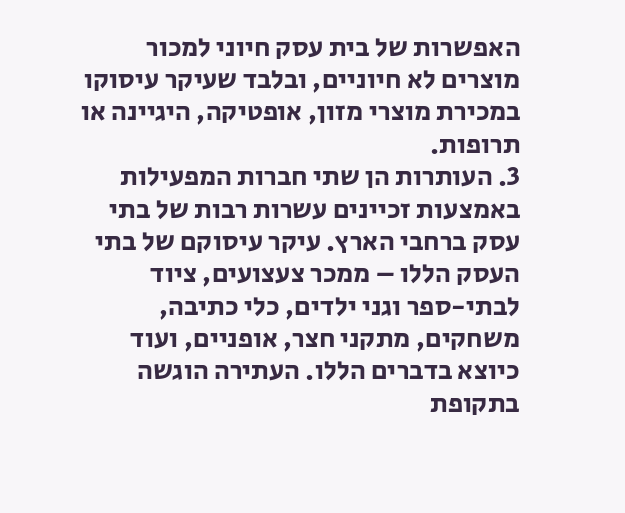האפשרות של בית עסק חיוני למכור מוצרים לא חיוניים, ובלבד שעיקר עיסוקו במכירת מוצרי מזון, אופטיקה, היגיינה או תרופות.
3. העותרות הן שתי חברות המפעילות באמצעות זכיינים עשרות רבות של בתי עסק ברחבי הארץ. עיקר עיסוקם של בתי העסק הללו – ממכר צעצועים, ציוד לבתי-ספר וגני ילדים, כלי כתיבה, משחקים, מתקני חצר, אופניים, ועוד כיוצא בדברים הללו. העתירה הוגשה בתקופת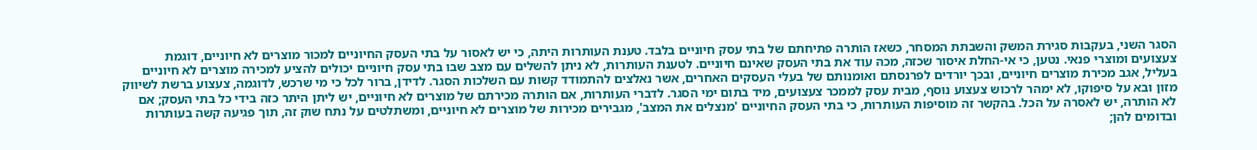הסגר השני, בעקבות סגירת המשק והשבתת המסחר, כשאז הותרה פתיחתם של בתי עסק חיוניים בלבד. טענת העותרות היתה, כי יש לאסור על בתי העסק החיוניים למכור מוצרים לא חיוניים, דוגמת צעצועים ומוצרי פנאי. נטען, כי אי-החלת איסור שכזה, מכה עוד את בתי העסק שאינם חיוניים. לטענת העותרות, לא ניתן להשלים עם מצב שבו בתי עסק חיוניים יכולים להציע למכירה מוצרים לא חיוניים בעליל, אגב מכירת מוצרים חיוניים, ובכך יורדים לפרנסתם ואומנותם של בעלי העסקים האחרים, אשר נאלצים להתמודד קשות עם השלכות הסגר. לדידן, ברור לכל כי מי שרכש, לדוגמה, צעצוע ברשת לשיווק מזון ובא על סיפוקו, לא ימהר לרכוש צעצוע נוסף, מבית עסק לממכר צעצועים, מיד בתום ימי הסגר. לדברי העותרות, אם הותרה מכירתם של מוצרים לא חיוניים, יש ליתן היתר כזה בידי כל בתי העסק; אם לא הותרה, יש לאסרה על הכל. בהקשר זה מוסיפות העותרות, כי בתי העסק החיוניים 'מנצלים את המצב', מגבירים מכירות של מוצרים לא חיוניים, ומשתלטים על נתח שוק זה, תוך פגיעה קשה בעותרות ובדומים להן;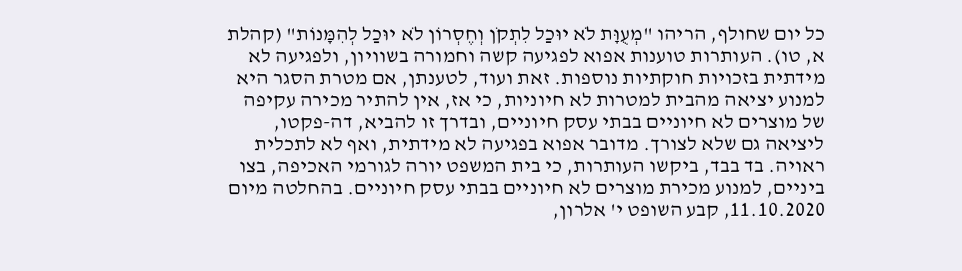כל יום שחולף, הריהו "מְעֻוָּת לֹא יוּכַל לִתְקֹן וְחֶסְרוֹן לֹא יוּכַל לְהִמָּנוֹת" (קהלת א, טו). העותרות טוענות אפוא לפגיעה קשה וחמורה בשוויון, ולפגיעה לא מידתית בזכויות חוקתיות נוספות. זאת ועוד, לטענתן, אם מטרת הסגר היא למנוע יציאה מהבית למטרות לא חיוניות, כי אז, אין להתיר מכירה עקיפה של מוצרים לא חיוניים בבתי עסק חיוניים, ובדרך זו להביא, דה-פקטו, ליציאה גם שלא לצורך. מדובר אפוא בפגיעה לא מידתית, ואף לא לתכלית ראויה. בד בבד, ביקשו העותרות, כי בית המשפט יורה לגורמי האכיפה, בצו ביניים, למנוע מכירת מוצרים לא חיוניים בבתי עסק חיוניים. בהחלטה מיום 11.10.2020, קבע השופט י' אלרון,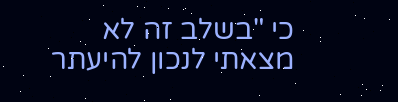כי "בשלב זה לא מצאתי לנכון להיעתר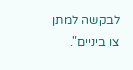לבקשה למתן צו ביניים".